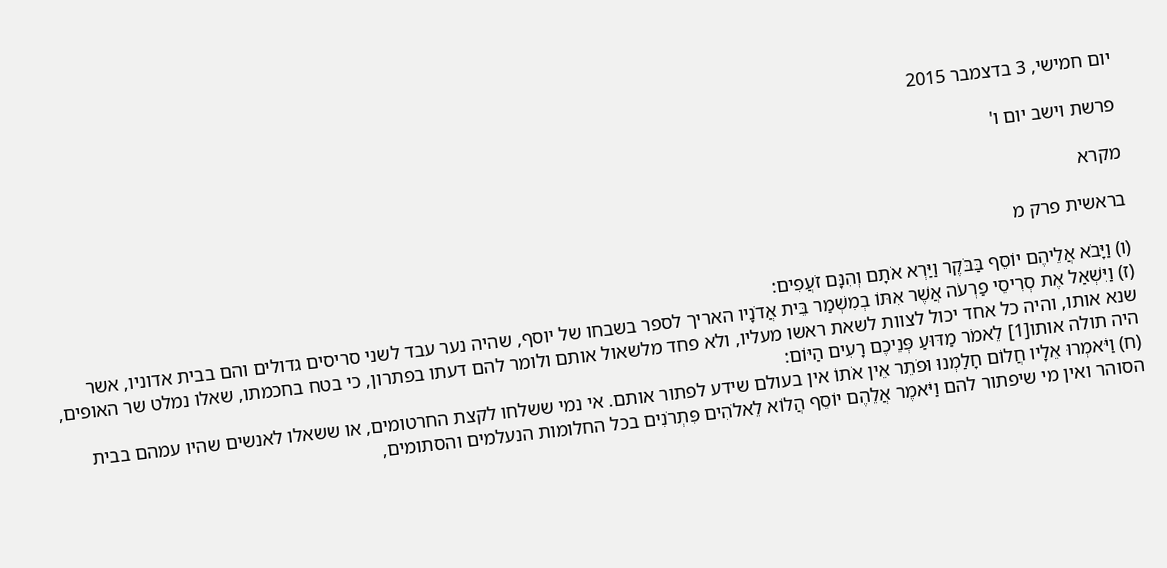יום חמישי, 3 בדצמבר 2015

פרשת וישב יום ו'

מקרא

בראשית פרק מ

(ו) וַיָּבֹא אֲלֵיהֶם יוֹסֵף בַּבֹּקֶר וַיַּרְא אֹתָם וְהִנָּם זֹעֲפִים:
(ז) וַיִּשְׁאַל אֶת סְרִיסֵי פַרְעֹה אֲשֶׁר אִתּוֹ בְמִשְׁמַר בֵּית אֲדֹנָיו האריך לספר בשבחו של יוסף, שהיה נער עבד לשני סריסים גדולים והם בבית אדוניו, אשר שנא אותו, והיה כל אחד יכול לצוות לשאת ראשו מעליו, ולא פחד מלשאול אותם ולומר להם דעתו בפתרון, כי בטח בחכמתו, שאלו נמלט שר האופים, היה תולה אותו[1] לֵאמֹר מַדּוּעַ פְּנֵיכֶם רָעִים הַיּוֹם:
(ח) וַיֹּאמְרוּ אֵלָיו חֲלוֹם חָלַמְנוּ וּפֹתֵר אֵין אֹתוֹ אין בעולם שידע לפתור אותם. אי נמי ששלחו לקצת החרטומים, או ששאלו לאנשים שהיו עמהם בבית הסוהר ואין מי שיפתור להם וַיֹּאמֶר אֲלֵהֶם יוֹסֵף הֲלוֹא לֵאלֹהִים פִּתְרֹנִים בכל החלומות הנעלמים והסתומים,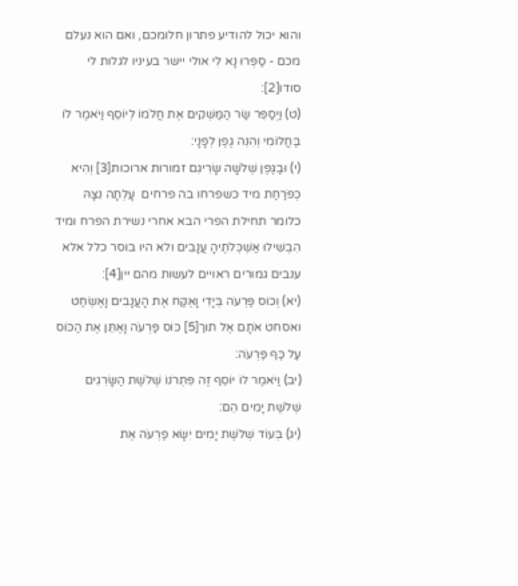והוא יכול להודיע פתרון חלומכם, ואם הוא נעלם מכם - סַפְּרוּ נָא לִי אולי יישר בעיניו לגלות לי סודו[2]:
(ט) וַיְסַפֵּר שַׂר הַמַּשְׁקִים אֶת חֲלֹמוֹ לְיוֹסֵף וַיֹּאמֶר לוֹ בַּחֲלוֹמִי וְהִנֵּה גֶפֶן לְפָנָי:
(י) וּבַגֶּפֶן שְׁלֹשָׁה שָׂרִיגִם זמורות ארוכות[3] וְהִיא כְפֹרַחַת מיד כשפרחו בה פרחים  עָלְתָה נִצָּהּ כלומר תחילת הפרי הבא אחרי נשירת הפרח ומיד הִבְשִׁילוּ אַשְׁכְּלֹתֶיהָ עֲנָבִים ולא היו בוסר כלל אלא ענבים גמורים ראויים לעשות מהם יין[4]:
(יא) וְכוֹס פַּרְעֹה בְּיָדִי וָאֶקַּח אֶת הָעֲנָבִים וָאֶשְׂחַט ואסחט אֹתָם אֶל תוך[5] כּוֹס פַּרְעֹה וָאֶתֵּן אֶת הַכּוֹס עַל כַּף פַּרְעֹה:
(יב) וַיֹּאמֶר לוֹ יוֹסֵף זֶה פִּתְרֹנוֹ שְׁלֹשֶׁת הַשָּׂרִגִים שְׁלֹשֶׁת יָמִים הֵם:
(יג) בְּעוֹד שְׁלֹשֶׁת יָמִים יִשָּׂא פַרְעֹה אֶת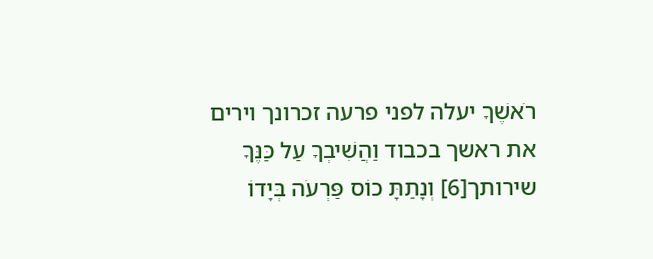רֹאשֶׁךָ יעלה לפני פרעה זכרונך וירים את ראשך בכבוד וַהֲשִׁיבְךָ עַל כַּנֶּךָ שירותך[6] וְנָתַתָּ כוֹס פַּרְעֹה בְּיָדוֹ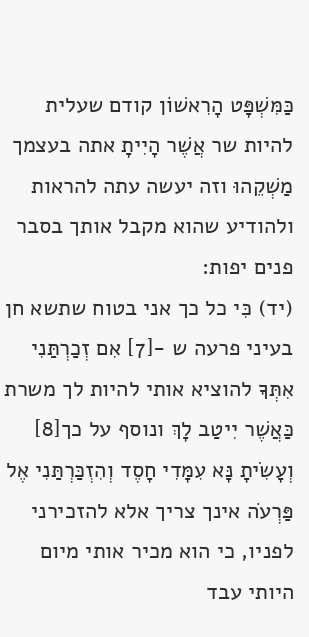כַּמִּשְׁפָּט הָרִאשׁוֹן קודם שעלית להיות שר אֲשֶׁר הָיִיתָ אתה בעצמך מַשְׁקֵהוּ וזה יעשה עתה להראות ולהודיע שהוא מקבל אותך בסבר פנים יפות:
(יד) כִּי כל כך אני בטוח שתשא חן בעיני פרעה ש -[7] אִם זְכַרְתַּנִי אִתְּךָ להוציא אותי להיות לך משרת כַּאֲשֶׁר יִיטַב לָךְ ונוסף על כך[8] וְעָשִׂיתָ נָּא עִמָּדִי חָסֶד וְהִזְכַּרְתַּנִי אֶל פַּרְעֹה אינך צריך אלא להזכירני לפניו, כי הוא מכיר אותי מיום היותי עבד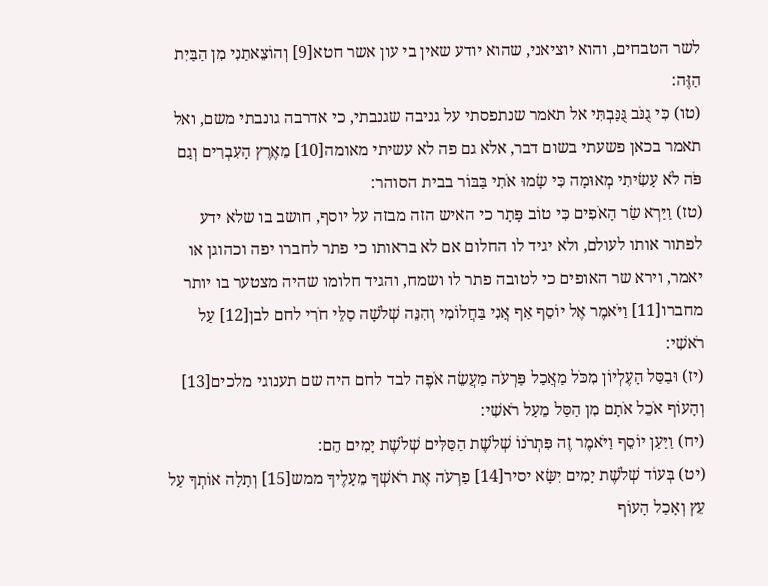לשר הטבחים, והוא יוציאני, שהוא יודע שאין בי עון אשר חטא[9] וְהוֹצֵאתַנִי מִן הַבַּיִת הַזֶּה:
(טו) כִּי גֻנֹּב גֻּנַּבְתִּי אל תאמר שנתפסתי על גניבה שגנבתי, כי אדרבה גונבתי משם, ואל תאמר בכאן פשעתי בשום דבר, אלא גם פה לא עשיתי מאומה[10] מֵאֶרֶץ הָעִבְרִים וְגַם פֹּה לֹא עָשִׂיתִי מְאוּמָה כִּי שָׂמוּ אֹתִי בַּבּוֹר בבית הסוהר:
(טז) וַיַּרְא שַׂר הָאֹפִים כִּי טוֹב פָּתָר כי האיש הזה מבזה על יוסף, חושב בו שלא ידע לפתור אותו לעולם, ולא יגיד לו החלום אם לא בראותו כי פתר לחברו יפה וכהוגן או יאמר, וירא שר האופים כי לטובה פתר לו ושמח, והגיד חלומו שהיה מצטער בו יותר מחברו[11] וַיֹּאמֶר אֶל יוֹסֵף אַף אֲנִי בַּחֲלוֹמִי וְהִנֵּה שְׁלֹשָׁה סַלֵּי חֹרִי לחם לבן[12] עַל רֹאשִׁי:
(יז) וּבַסַּל הָעֶלְיוֹן מִכֹּל מַאֲכַל פַּרְעֹה מַעֲשֵׂה אֹפֶה לבד לחם היה שם תענוגי מלכים[13] וְהָעוֹף אֹכֵל אֹתָם מִן הַסַּל מֵעַל רֹאשִׁי:
(יח) וַיַּעַן יוֹסֵף וַיֹּאמֶר זֶה פִּתְרֹנוֹ שְׁלֹשֶׁת הַסַּלִּים שְׁלֹשֶׁת יָמִים הֵם:
(יט) בְּעוֹד שְׁלֹשֶׁת יָמִים יִשָּׂא יסיר[14] פַרְעֹה אֶת רֹאשְׁךָ מֵעָלֶיךָ ממש[15] וְתָלָה אוֹתְךָ עַל עֵץ וְאָכַל הָעוֹף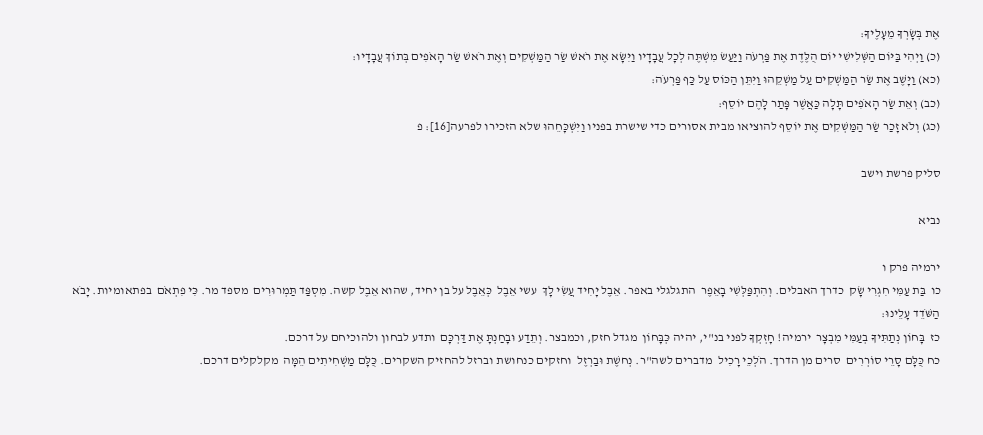אֶת בְּשָׂרְךָ מֵעָלֶיךָ:
(כ) וַיְהִי בַּיּוֹם הַשְּׁלִישִׁי יוֹם הֻלֶּדֶת אֶת פַּרְעֹה וַיַּעַשׂ מִשְׁתֶּה לְכָל עֲבָדָיו וַיִּשָּׂא אֶת רֹאשׁ שַׂר הַמַּשְׁקִים וְאֶת רֹאשׁ שַׂר הָאֹפִים בְּתוֹךְ עֲבָדָיו:
(כא) וַיָּשֶׁב אֶת שַׂר הַמַּשְׁקִים עַל מַשְׁקֵהוּ וַיִּתֵּן הַכּוֹס עַל כַּף פַּרְעֹה:
(כב) וְאֵת שַׂר הָאֹפִים תָּלָה כַּאֲשֶׁר פָּתַר לָהֶם יוֹסֵף:
(כג) וְלֹא זָכַר שַׂר הַמַּשְׁקִים אֶת יוֹסֵף להוציאו מבית אסורים כדי שישרת בפניו וַיִּשְׁכָּחֵהוּ שלא הזכירו לפרעה[16]: פ

סליק פרשת וישב

נביא

ירמיה פרק ו
כו  בַּת עַמִּי חִגְרִי שָׂק  כדרך האבלים. וְהִתְפַּלְּשִׁי בָאֵפֶר  התגלגלי באפר. אֵבֶל יָחִיד עֲשִׂי לָךְ  עשי אֵבֶל  כְּאֵבֶל על בן יחיד, שהוא אֵבֶל קשה. מִסְפַּד תַּמְרוּרִים  מספד מר. כִּי פִתְאֹם  בפתאומיות. יָבֹא הַשֹּׁדֵד עָלֵינוּ:
כז  בָּחוֹן נְתַתִּיךָ בְעַמִּי מִבְצָר  ירמיה! חָזְקְךָ לפני בנ"י, יהיה כְּבָּחוֹן  מגדל חזק, וכמבצר. וְתֵדַע וּבָחַנְתָּ אֶת דַּרְכָּם  ותדע לבחון ולהוכיחם על דרכם.
כח כֻּלָּם סָרֵי סוֹרְרִים  סרים מן הדרך. הֹלְכֵי רָכִיל  מדברים לשה"ר. נְחשֶׁת וּבַרְזֶל  וחזקים כנחושת וברזל להחזיק השקרים. כֻּלָּם מַשְׁחִיתִים הֵמָּה  מקלקלים דרכם.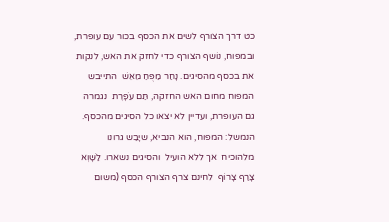כט דרך הצורף לשים את הכסף בכור עם עופרת, ובמפוח, נוֹשף הצורף כדי לחזק את האש, לנקות את בכסף מהסיגים. נָחַר מַפֻּחַ מֵאֵשׁ  התייבש המפוח מחום האש החזקה, תַּם עֹפָרֶת  נגמרה גם העופרת, ועדיין לא יצאו כל הסיגים מהכסף. הנמשל: המפוח, הוא הנביא, שיָבַש גרונו מלהוכיח  אך ללא הועיל  והסיגים נשארו. לַשָּׁוְא צָרַף צָרוֹף  לחינם צרף הצורף הכסף (משום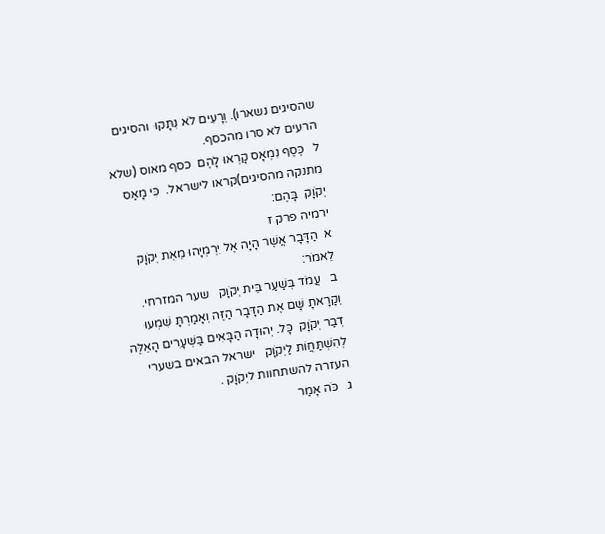שהסיגים נשארו). וְרָעִים לֹא נִתָּקוּ  והסיגים הרעים לא סרו מהכסף.
ל   כֶּסֶף נִמְאָס קָרְאוּ לָהֶם  כסף מאוס (שלא מתנקה מהסיגים)קראו לישראל.  כִּי מָאַס יְקֹוָק  בָּהֶם:
ירמיה פרק ז
א  הַדָּבָר אֲשֶׁר הָיָה אֶל יִרְמְיָהוּ מֵאֵת יְקֹוָק  לֵאמֹר:
ב   עֲמֹד בְּשַׁעַר בֵּית יְקֹוָק   שער המזרחי.  וְקָרָאתָ שָּׁם אֶת הַדָּבָר הַזֶּה וְאָמַרְתָּ שִׁמְעוּ דְבַר יְקֹוָק  כָּל. יְהוּדָה הַבָּאִים בַּשְּׁעָרִים הָאֵלֶּה לְהִשְׁתַּחֲוֹת לַיְקֹוָק   ישראל הבאים בשערי העזרה להשתחוות ליְקֹוָק .
ג   כֹּה אָמַר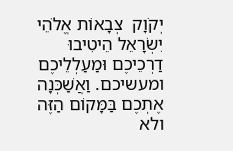יְקֹוָק  צְבָאוֹת אֱלֹהֵי יִשְׂרָאֵל הֵיטִיבוּ דַרְכֵיכֶם וּמַעַלְלֵיכֶם  ומעשיכם. וַאֲשַׁכְּנָה אֶתְכֶם בַּמָּקוֹם הַזֶּה  ולא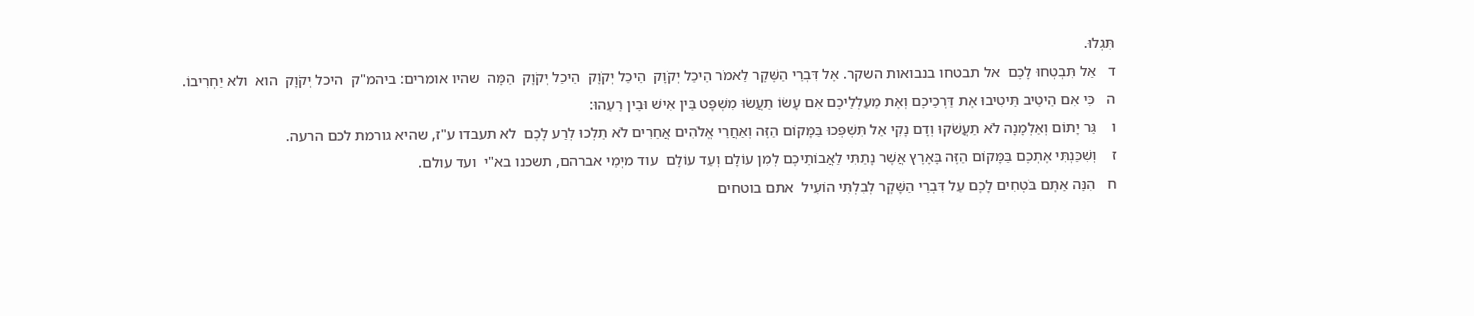תִּגְלוּ.
ד   אַל תִּבְטְחוּ לָכֶם  אל תבטחו בנבואות השקר. אֶל דִּבְרֵי הַשֶּׁקֶר לֵאמֹר הֵיכַל יְקֹוָק  הֵיכַל יְקֹוָק  הֵיכַל יְקֹוָק  הֵמָּה  שהיו אומרים: ביהמ"ק  היכל יְקֹוָק  הוא  ולא יַחְרִיבוֹ.
ה   כִּי אִם הֵיטֵיב תֵּיטִיבוּ אֶת דַּרְכֵיכֶם וְאֶת מַעַלְלֵיכֶם אִם עָשֹוֹ תַעֲשׂוּ מִשְׁפָּט בֵּין אִישׁ וּבֵין רֵעֵהוּ:
ו    גֵּר יָתוֹם וְאַלְמָנָה לֹא תַעֲשֹׁקוּ וְדָם נָקִי אַל תִּשְׁפְּכוּ בַּמָּקוֹם הַזֶּה וְאַחֲרֵי אֱלֹהִים אֲחֵרִים לֹא תֵלְכוּ לְרַע לָכֶם  לא תעבדו ע"ז, שהיא גורמת לכם הרעה.
ז    וְשִׁכַּנְתִּי אֶתְכֶם בַּמָּקוֹם הַזֶּה בָּאָרֶץ אֲשֶׁר נָתַתִּי לַאֲבוֹתֵיכֶם לְמִן עוֹלָם וְעַד עוֹלָם  עוד מיְמֵי אברהם, תשכנו בא"י  ועד עולם.
ח   הִנֵּה אַתֶּם בֹּטְחִים לָכֶם עַל דִּבְרֵי הַשָּׁקֶר לְבִלְתִּי הוֹעִיל  אתם בוטחים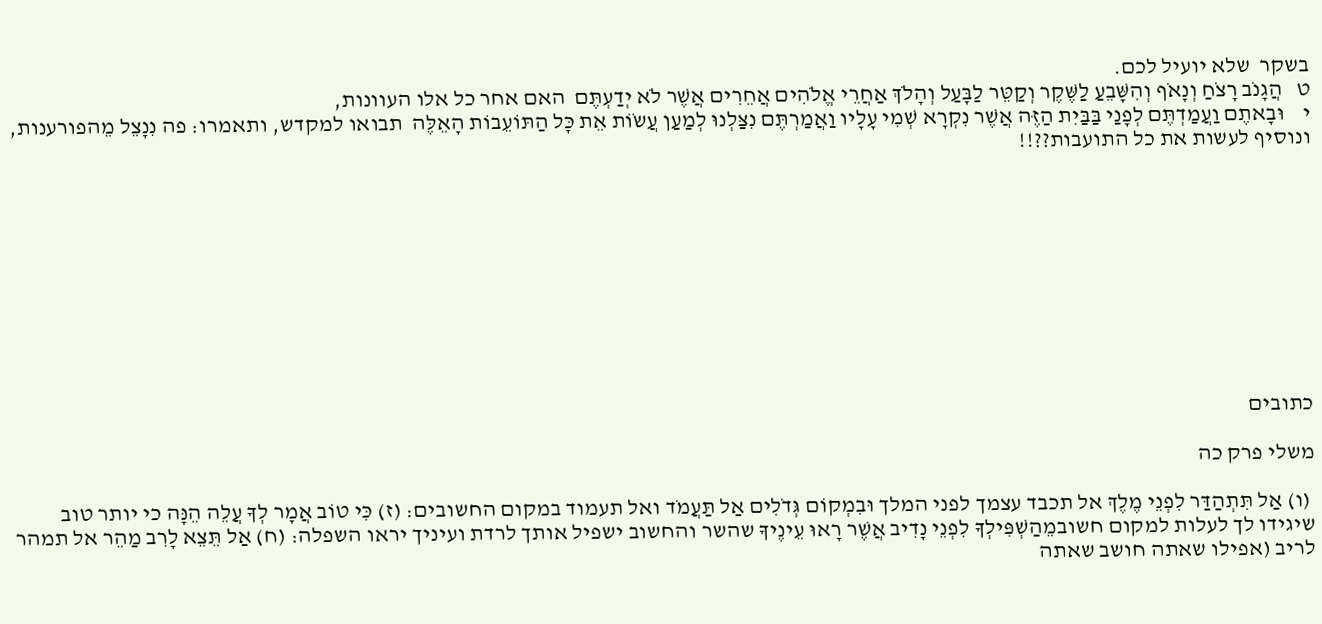בשקר  שלא יועיל לכם.
ט   הֲגָנֹב רָצֹחַ וְנָאֹף וְהִשָּׁבֵעַ לַשֶּׁקֶר וְקַטֵּר לַבָּעַל וְהָלֹךְ אַחֲרֵי אֱלֹהִים אֲחֵרִים אֲשֶׁר לֹא יְדַעְתֶּם  האם אחר כל אלו העוונות,
י    וּבָאתֶם וַעֲמַדְתֶּם לְפָנַי בַּבַּיִת הַזֶּה אֲשֶׁר נִקְרָא שְׁמִי עָלָיו וַאֲמַרְתֶּם נִצַּלְנוּ לְמַעַן עֲשֹוֹת אֵת כָּל הַתּוֹעֵבוֹת הָאֵלֶּה  תבואו למקדש, ותאמרו: פה נִנָצֵל מֵהפורענות, ונוסיף לעשות את כל התועבות??!!










כתובים

משלי פרק כה

 (ו) אַל תִּתְהַדַּר לִפְנֵי מֶלֶךְ אל תכבד עצמך לפני המלך וּבִמְקוֹם גְּדֹלִים אַל תַּעֲמֹד ואל תעמוד במקום החשובים: (ז) כִּי טוֹב אֲמָר לְךָ עֲלֵה הֵנָּה כי יותר טוב שיגידו לך לעלות למקום חשובמֵהַשְׁפִּילְךָ לִפְנֵי נָדִיב אֲשֶׁר רָאוּ עֵינֶיךָ שהשר והחשוב ישפיל אותך לרדת ועיניך יראו השפלה: (ח) אַל תֵּצֵא לָרִב מַהֵר אל תמהר לריב (אפילו שאתה חושב שאתה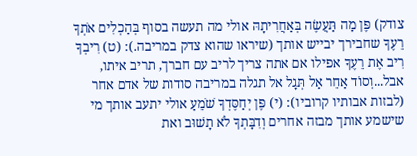צודק) פֶּן מַה תַּעֲשֶׂה בְּאַחֲרִיתָהּ אולי מה תעשה בסוף בְּהַכְלִים אֹתְךָ רֵעֶךָ שחבירך יבייש אותך (שיראו שהוא צדק במריבה.): (ט) רִיבְךָ רִיב אֶת רֵעֶךָ אפילו אם אתה צריך לריב עם חברך, תריב איתו, אבל...וְסוֹד אַחֵר אַל תְּגָל אל תגלה במריבה סודות של אדם אחר (לבזות אבותיו קרוביו): (י) פֶּן יְחַסֶּדְךָ שֹׁמֵעַ אולי יתעב אותך מי שישמע אותך מבזה אחרים וְדִבָּתְךָ לֹא תָשׁוּב ואת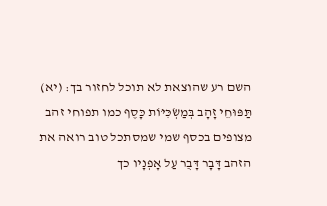השם רע שהוצאת לא תוכל לחזור בך: (יא) תַּפּוּחֵי זָהָב בְּמַשְׂכִּיּוֹת כָּסֶף כמו תפוחי זהב מצופים בכסף שמי שמסתכל טוב רואה את הזהב דָּבָר דָּבֻר עַל אָפְנָיו כך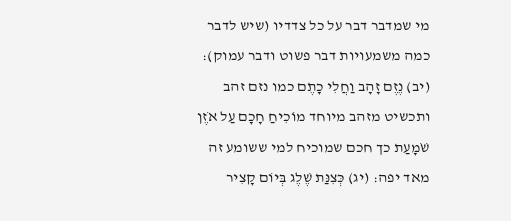מי שמדבר דבר על כל צדדיו (שיש לדבר כמה משמעויות דבר פשוט ודבר עמוק): (יב) נֶזֶם זָהָב וַחֲלִי כָתֶם כמו נזם זהב ותכשיט מזהב מיוחד מוֹכִיחַ חָכָם עַל אֹזֶן שֹׁמָעַת כך חכם שמוכיח למי ששומע זה מאד יפה: (יג) כְּצִנַּת שֶׁלֶג בְּיוֹם קָצִיר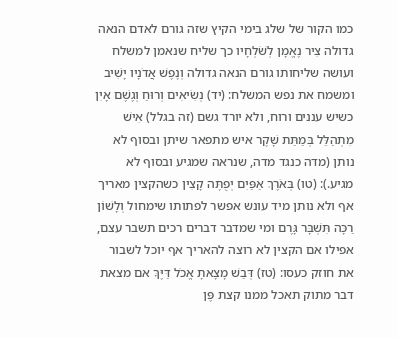כמו הקור של שלג בימי הקיץ שזה גורם לאדם הנאה גדולה צִיר נֶאֱמָן לְשֹׁלְחָיו כך שליח שנאמן למשלח ועושה שליחותו גורם הנאה גדולה וְנֶפֶשׁ אֲדֹנָיו יָשִׁיב ומשמח את נפש המשלח: (יד) נְשִׂיאִים וְרוּחַ וְגֶשֶׁם אָיִן כשיש עננים ורוח, ולא יורד גשם (זה בגלל) אִישׁ מִתְהַלֵּל בְּמַתַּת שָׁקֶר איש מתפאר שיתן ובסוף לא נותן (מדה כנגד מדה, שנראה שמגיע ובסוף לא מגיע.): (טו) בְּאֹרֶךְ אַפַּיִם יְפֻתֶּה קָצִין כשהקצין מאריך אף ולא נותן מיד עונש אפשר לפתותו שימחול וְלָשׁוֹן רַכָּה תִּשְׁבָּר גָּרֶם ומי שמדבר דברים רכים תשבר עצם, אפילו אם הקצין לא רוצה להאריך אף יוכל לשבור את חוזק כעסו: (טז) דְּבַשׁ מָצָאתָ אֱכֹל דַּיֶּךָּ אם מצאת דבר מתוק תאכל ממנו קצת פֶּן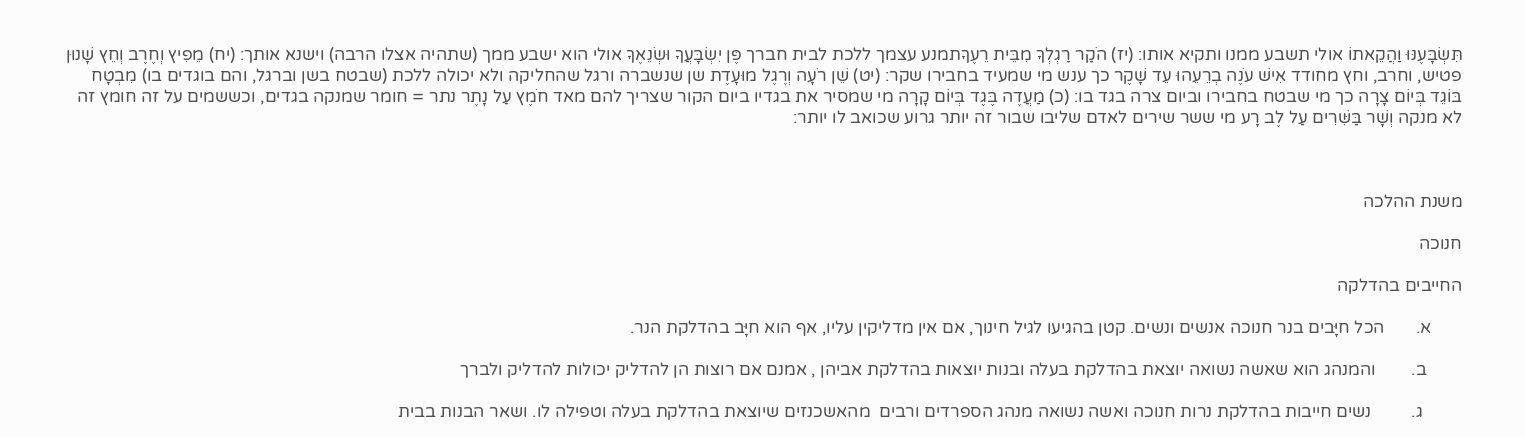תִּשְׂבָּעֶנּוּ וַהֲקֵאתוֹ אולי תשבע ממנו ותקיא אותו: (יז) הֹקַר רַגְלְךָ מִבֵּית רֵעֶךָתמנע עצמך ללכת לבית חברך פֶּן יִשְׂבָּעֲךָ וּשְׂנֵאֶךָ אולי הוא ישבע ממך (שתהיה אצלו הרבה) וישנא אותך: (יח) מֵפִיץ וְחֶרֶב וְחֵץ שָׁנוּן פטיש, וחרב, וחץ מחודד אִישׁ עֹנֶה בְרֵעֵהוּ עֵד שָׁקֶר כך ענש מי שמעיד בחבירו שקר: (יט) שֵׁן רֹעָה וְרֶגֶל מוּעָדֶת שן שנשברה ורגל שהחליקה ולא יכולה ללכת (שבטח בשן וברגל, והם בוגדים בו) מִבְטָח בּוֹגֵד בְּיוֹם צָרָה כך מי שבטח בחבירו וביום צרה בגד בו: (כ) מַעֲדֶה בֶּגֶד בְּיוֹם קָרָה מי שמסיר את בגדיו ביום הקור שצריך להם מאד חֹמֶץ עַל נָתֶר נתר = חומר שמנקה בגדים, וכששמים על זה חומץ זה לא מנקה וְשָׁר בַּשִּׁרִים עַל לֶב רָע מי ששר שירים לאדם שליבו שבור זה יותר גרוע שכואב לו יותר:



משנת ההלכה

חנוכה

החייבים בהדלקה

       א.       הכל חיָּבים בנר חנוכה אנשים ונשים. קטן בהגיעו לגיל חינוך, אם אין מדליקין עליו, אף הוא חיָּב בהדלקת הנר.

        ב.        והמנהג הוא שאשה נשואה יוצאת בהדלקת בעלה ובנות יוצאות בהדלקת אביהן , אמנם אם רוצות הן להדליק יכולות להדליק ולברך

         ג.         נשים חייבות בהדלקת נרות חנוכה ואשה נשואה מנהג הספרדים ורבים  מהאשכנזים שיוצאת בהדלקת בעלה וטפילה לו. ושאר הבנות בבית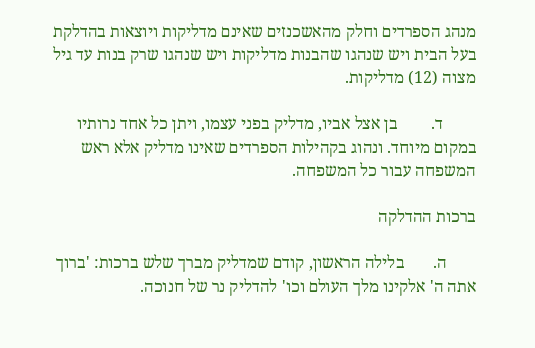מנהג הספרדים וחלק מהאשכנזים שאינם מדליקות ויוצאות בהדלקת בעל הבית ויש שנהגו שהבנות מדליקות ויש שנהגו שרק בנות עד גיל מצוה (12) מדליקות.

        ד.        בן אצל אביו, מדליק בפני עצמו, ויתן כל אחד נרותיו במקום מיוחד. ונהוג בקהילות הספרדים שאינו מדליק אלא ראש המשפחה עבור כל המשפחה.

ברכות ההדלקה

       ה.       בלילה הראשון, קודם שמדליק מברך שלש ברכות: 'ברוך אתה ה' אלקינו מלך העולם וכו' להדליק נר של חנוכה.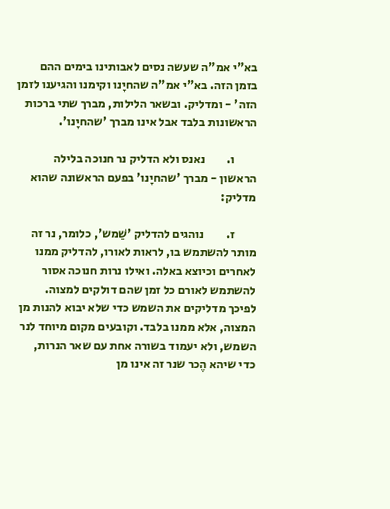בא"י אמ"ה שעשה נסים לאבותינו בימים ההם בזמן הזה. בא"י אמ"ה שהחיָנו וקימנו והגיענו לזמן הזה' - ומדליק. ובשאר הלילות, מברך שתי ברכות הראשונות בלבד אבל אינו מברך 'שהחיָנו'.

         ו.         נאנס ולא הדליק נר חנוכה בלילה הראשון - מברך 'שהחיָנו' בפעם הראשונה שהוא מדליק:

         ז.         נוהגים להדליק 'שַׁמש', כלומר, נר זה מותר להשתמש בו, לראות לאורו, להדליק ממנו לאחרים וכיוצא באלה. ואילו נרות חנוכה אסור להשתמש לאורם כל זמן שהם דולקים למצוה. לפיכך מדליקים את השמש כדי שלא יבוא להנות מן המצוה, אלא ממנו בלבד. וקובעים מקום מיוחד לנר השמש, ולא יעמוד בשורה אחת עם שאר הנרות, כדי שיהא הֶכר שנר זה אינו מן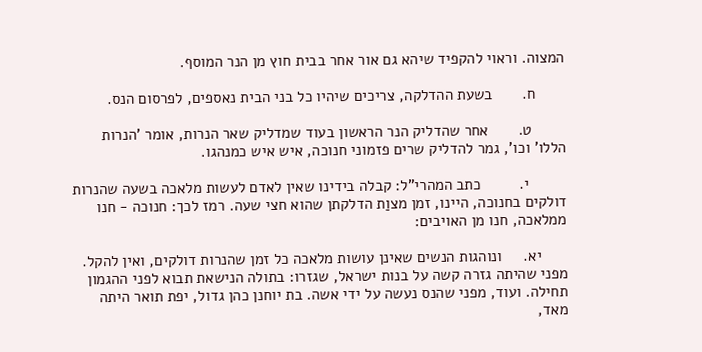המצוה. וראוי להקפיד שיהא גם אור אחר בבית חוץ מן הנר המוסף.

       ח.       בשעת ההדלקה, צריכים שיהיו כל בני הבית נאספים, לפרסום הנס.

        ט.       אחר שהדליק הנר הראשון בעוד שמדליק שאר הנרות, אומר 'הנרות הללו' וכו', גמר להדליק שרים פזמוני חנוכה, איש איש כמנהגו.

         י.         כתב המהרי"ל: קבלה בידינו שאין לאדם לעשות מלאכה בשעה שהנרות דולקים בחנוכה, היינו, זמן מצוַת הדלקתן שהוא חצי שעה. רמז לכך: חנוכה - חנו ממלאכה, חנו מן האויבים:

      יא.     ונוהגות הנשים שאינן עושות מלאכה כל זמן שהנרות דולקים, ואין להקל. מפני שהיתה גזרה קשה על בנות ישראל, שגזרו: בתולה הנישאת תבוא לפני ההגמון תחילה. ועוד, מפני שהנס נעשה על ידי אשה. בת יוחנן כהן גדול, יפת תואר היתה מאד,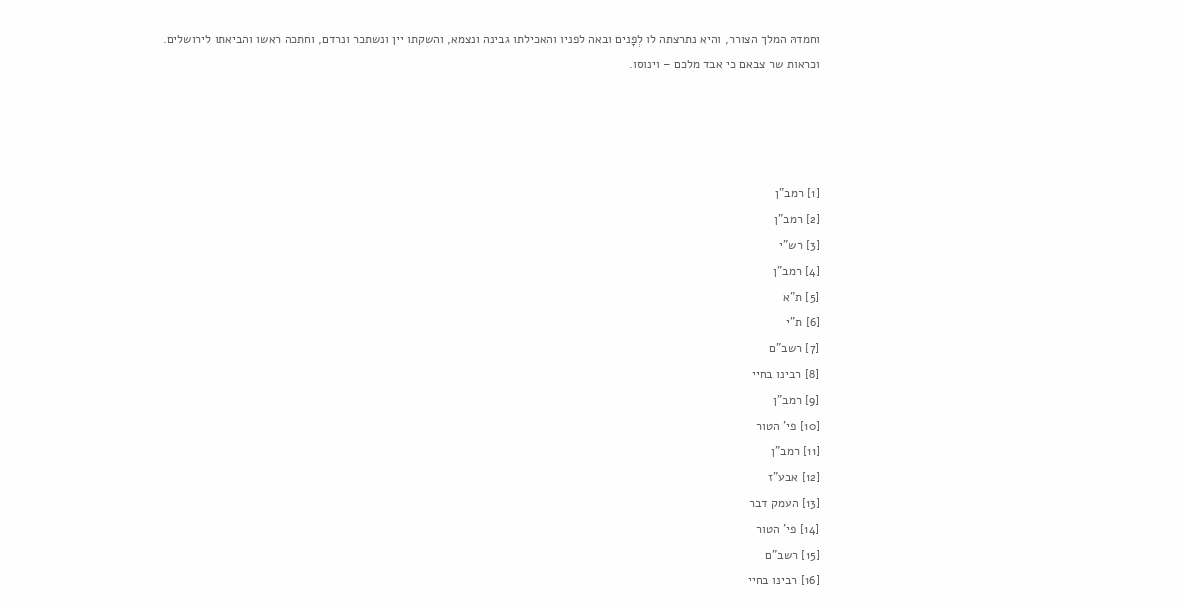וחמדהּ המלך הצורר, והיא נתרצתה לו לְפָנים ובאה לפניו והאכילתו גבינה ונצמא, והשקתו יין ונשתכר ונרדם, וחתכה ראשו והביאתו לירושלים. וכראות שר צבאם כי אבד מלכם – וינוסו.




[1] רמב"ן
[2] רמב"ן
[3] רש"י
[4] רמב"ן
[5] ת"א
[6] ת"י
[7] רשב"ם
[8] רבינו בחיי
[9] רמב"ן
[10] פי' הטור
[11] רמב"ן
[12] אבע"ז
[13] העמק דבר
[14] פי' הטור
[15] רשב"ם
[16] רבינו בחיי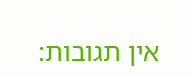אין תגובות: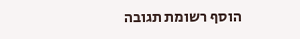הוסף רשומת תגובה